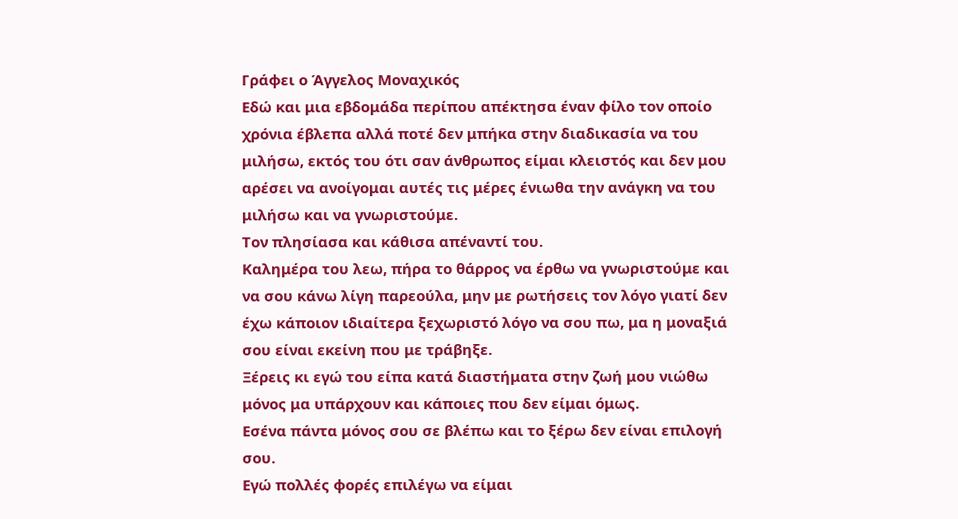Γράφει ο Άγγελος Μοναχικός
Εδώ και μια εβδομάδα περίπου απέκτησα έναν φίλο τον οποίο χρόνια έβλεπα αλλά ποτέ δεν μπήκα στην διαδικασία να του μιλήσω, εκτός του ότι σαν άνθρωπος είμαι κλειστός και δεν μου αρέσει να ανοίγομαι αυτές τις μέρες ένιωθα την ανάγκη να του μιλήσω και να γνωριστούμε.
Τον πλησίασα και κάθισα απέναντί του.
Καλημέρα του λεω, πήρα το θάρρος να έρθω να γνωριστούμε και να σου κάνω λίγη παρεούλα, μην με ρωτήσεις τον λόγο γιατί δεν έχω κάποιον ιδιαίτερα ξεχωριστό λόγο να σου πω, μα η μοναξιά σου είναι εκείνη που με τράβηξε.
Ξέρεις κι εγώ του είπα κατά διαστήματα στην ζωή μου νιώθω μόνος μα υπάρχουν και κάποιες που δεν είμαι όμως.
Εσένα πάντα μόνος σου σε βλέπω και το ξέρω δεν είναι επιλογή σου.
Εγώ πολλές φορές επιλέγω να είμαι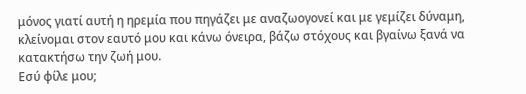μόνος γιατί αυτή η ηρεμία που πηγάζει με αναζωογονεί και με γεμίζει δύναμη, κλείνομαι στον εαυτό μου και κάνω όνειρα, βάζω στόχους και βγαίνω ξανά να κατακτήσω την ζωή μου.
Εσύ φίλε μου;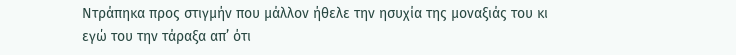Ντράπηκα προς στιγμήν που μάλλον ήθελε την ησυχία της μοναξιάς του κι εγώ του την τάραξα απ’ ότι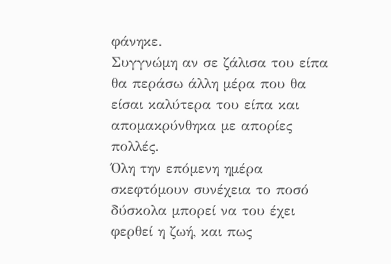φάνηκε.
Συγγνώμη αν σε ζάλισα του είπα θα περάσω άλλη μέρα που θα είσαι καλύτερα του είπα και απομακρύνθηκα με απορίες πολλές.
Όλη την επόμενη ημέρα σκεφτόμουν συνέχεια το ποσό δύσκολα μπορεί να του έχει φερθεί η ζωή, και πως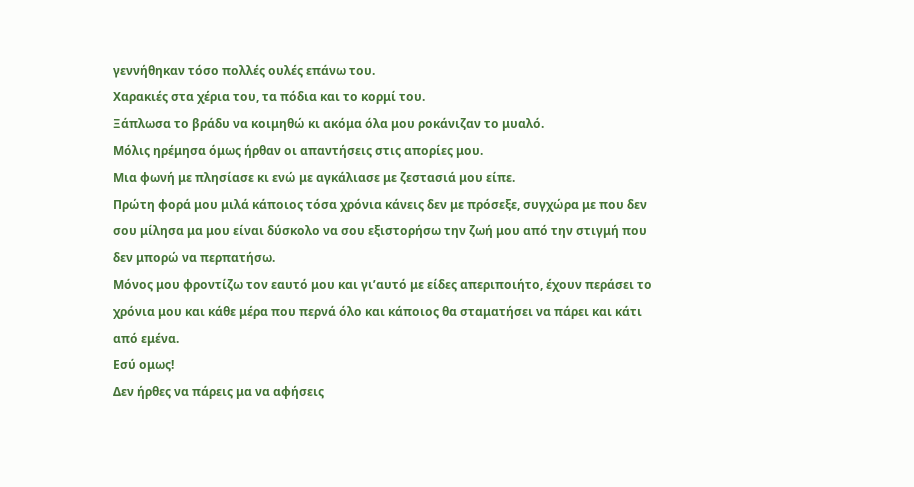γεννήθηκαν τόσο πολλές ουλές επάνω του.
Χαρακιές στα χέρια του, τα πόδια και το κορμί του.
Ξάπλωσα το βράδυ να κοιμηθώ κι ακόμα όλα μου ροκάνιζαν το μυαλό.
Μόλις ηρέμησα όμως ήρθαν οι απαντήσεις στις απορίες μου.
Μια φωνή με πλησίασε κι ενώ με αγκάλιασε με ζεστασιά μου είπε.
Πρώτη φορά μου μιλά κάποιος τόσα χρόνια κάνεις δεν με πρόσεξε, συγχώρα με που δεν σου μίλησα μα μου είναι δύσκολο να σου εξιστορήσω την ζωή μου από την στιγμή που δεν μπορώ να περπατήσω.
Μόνος μου φροντίζω τον εαυτό μου και γι’αυτό με είδες απεριποιήτο, έχουν περάσει το χρόνια μου και κάθε μέρα που περνά όλο και κάποιος θα σταματήσει να πάρει και κάτι από εμένα.
Εσύ ομως!
Δεν ήρθες να πάρεις μα να αφήσεις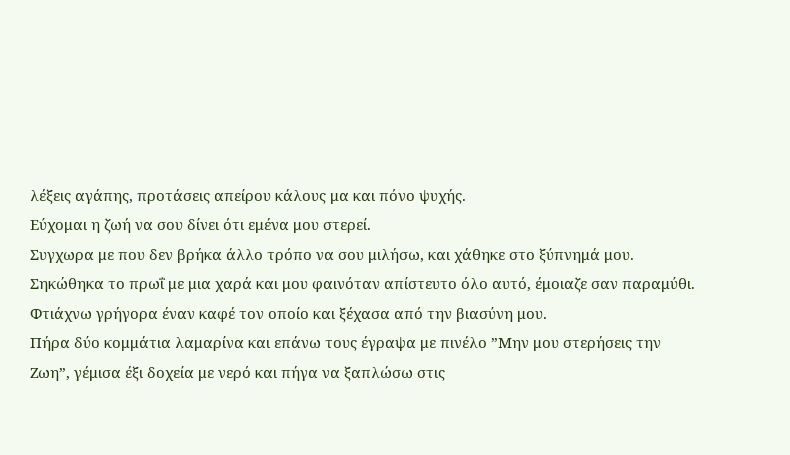λέξεις αγάπης, προτάσεις απείρου κάλους μα και πόνο ψυχής.
Εύχομαι η ζωή να σου δίνει ότι εμένα μου στερεί.
Συγχωρα με που δεν βρήκα άλλο τρόπο να σου μιλήσω, και χάθηκε στο ξύπνημά μου.
Σηκώθηκα το πρωΐ με μια χαρά και μου φαινόταν απίστευτο όλο αυτό, έμοιαζε σαν παραμύθι.
Φτιάχνω γρήγορα έναν καφέ τον οποίο και ξέχασα από την βιασύνη μου.
Πήρα δύο κομμάτια λαμαρίνα και επάνω τους έγραψα με πινέλο ”Μην μου στερήσεις την Ζωη”, γέμισα έξι δοχεία με νερό και πήγα να ξαπλώσω στις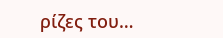ρίζες του…